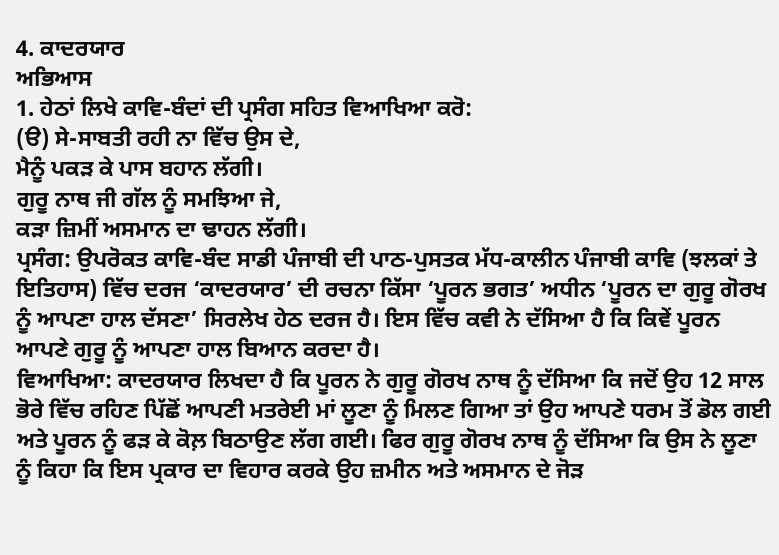4. ਕਾਦਰਯਾਰ
ਅਭਿਆਸ
1. ਹੇਠਾਂ ਲਿਖੇ ਕਾਵਿ-ਬੰਦਾਂ ਦੀ ਪ੍ਰਸੰਗ ਸਹਿਤ ਵਿਆਖਿਆ ਕਰੋ:
(ੳ) ਸੇ-ਸਾਬਤੀ ਰਹੀ ਨਾ ਵਿੱਚ ਉਸ ਦੇ,
ਮੈਨੂੰ ਪਕੜ ਕੇ ਪਾਸ ਬਹਾਨ ਲੱਗੀ।
ਗੁਰੂ ਨਾਥ ਜੀ ਗੱਲ ਨੂੰ ਸਮਝਿਆ ਜੇ,
ਕੜਾ ਜ਼ਿਮੀਂ ਅਸਮਾਨ ਦਾ ਢਾਹਨ ਲੱਗੀ।
ਪ੍ਰਸੰਗ: ਉਪਰੋਕਤ ਕਾਵਿ-ਬੰਦ ਸਾਡੀ ਪੰਜਾਬੀ ਦੀ ਪਾਠ-ਪੁਸਤਕ ਮੱਧ-ਕਾਲੀਨ ਪੰਜਾਬੀ ਕਾਵਿ (ਝਲਕਾਂ ਤੇ ਇਤਿਹਾਸ) ਵਿੱਚ ਦਰਜ ‘ਕਾਦਰਯਾਰ’ ਦੀ ਰਚਨਾ ਕਿੱਸਾ ‘ਪੂਰਨ ਭਗਤ’ ਅਧੀਨ ‘ਪੂਰਨ ਦਾ ਗੁਰੂ ਗੋਰਖ ਨੂੰ ਆਪਣਾ ਹਾਲ ਦੱਸਣਾ’ ਸਿਰਲੇਖ ਹੇਠ ਦਰਜ ਹੈ। ਇਸ ਵਿੱਚ ਕਵੀ ਨੇ ਦੱਸਿਆ ਹੈ ਕਿ ਕਿਵੇਂ ਪੂਰਨ ਆਪਣੇ ਗੁਰੂ ਨੂੰ ਆਪਣਾ ਹਾਲ ਬਿਆਨ ਕਰਦਾ ਹੈ।
ਵਿਆਖਿਆ: ਕਾਦਰਯਾਰ ਲਿਖਦਾ ਹੈ ਕਿ ਪੂਰਨ ਨੇ ਗੁਰੂ ਗੋਰਖ ਨਾਥ ਨੂੰ ਦੱਸਿਆ ਕਿ ਜਦੋਂ ਉਹ 12 ਸਾਲ ਭੋਰੇ ਵਿੱਚ ਰਹਿਣ ਪਿੱਛੋਂ ਆਪਣੀ ਮਤਰੇਈ ਮਾਂ ਲੂਣਾ ਨੂੰ ਮਿਲਣ ਗਿਆ ਤਾਂ ਉਹ ਆਪਣੇ ਧਰਮ ਤੋਂ ਡੋਲ ਗਈ ਅਤੇ ਪੂਰਨ ਨੂੰ ਫੜ ਕੇ ਕੋਲ਼ ਬਿਠਾਉਣ ਲੱਗ ਗਈ। ਫਿਰ ਗੁਰੂ ਗੋਰਖ ਨਾਥ ਨੂੰ ਦੱਸਿਆ ਕਿ ਉਸ ਨੇ ਲੂਣਾ ਨੂੰ ਕਿਹਾ ਕਿ ਇਸ ਪ੍ਰਕਾਰ ਦਾ ਵਿਹਾਰ ਕਰਕੇ ਉਹ ਜ਼ਮੀਨ ਅਤੇ ਅਸਮਾਨ ਦੇ ਜੋੜ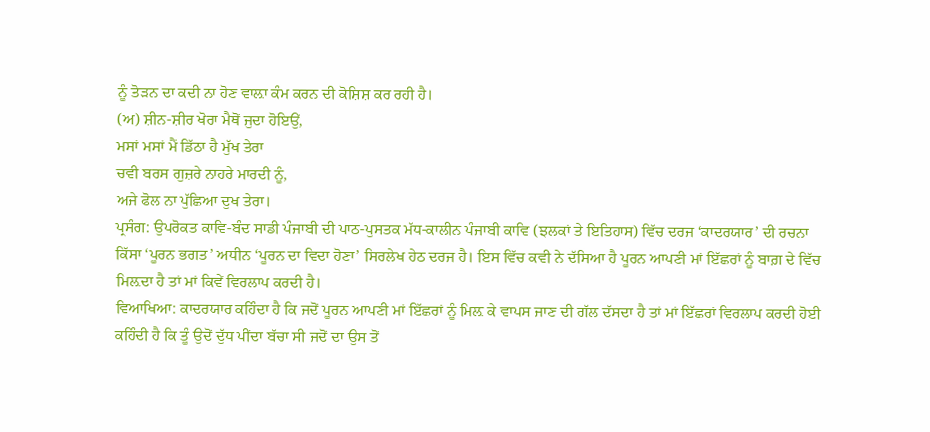ਨੂੰ ਤੋੜਨ ਦਾ ਕਦੀ ਨਾ ਹੋਣ ਵਾਲ਼ਾ ਕੰਮ ਕਰਨ ਦੀ ਕੋਸ਼ਿਸ਼ ਕਰ ਰਹੀ ਹੈ।
(ਅ) ਸ਼ੀਨ-ਸ਼ੀਰ ਖੋਰਾ ਮੈਥੋਂ ਜੁਦਾ ਹੋਇਉਂ,
ਮਸਾਂ ਮਸਾਂ ਮੈਂ ਡਿੱਠਾ ਹੈ ਮੁੱਖ ਤੇਰਾ
ਚਵੀ ਬਰਸ ਗੁਜ਼ਰੇ ਨਾਹਰੇ ਮਾਰਦੀ ਨੂੰ,
ਅਜੇ ਫੋਲ ਨਾ ਪੁੱਛਿਆ ਦੁਖ ਤੇਰਾ।
ਪ੍ਰਸੰਗ: ਉਪਰੋਕਤ ਕਾਵਿ-ਬੰਦ ਸਾਡੀ ਪੰਜਾਬੀ ਦੀ ਪਾਠ-ਪੁਸਤਕ ਮੱਧ-ਕਾਲੀਨ ਪੰਜਾਬੀ ਕਾਵਿ (ਝਲਕਾਂ ਤੇ ਇਤਿਹਾਸ) ਵਿੱਚ ਦਰਜ ‘ਕਾਦਰਯਾਰ’ ਦੀ ਰਚਨਾ ਕਿੱਸਾ ‘ਪੂਰਨ ਭਗਤ’ ਅਧੀਨ ‘ਪੂਰਨ ਦਾ ਵਿਦਾ ਹੋਣਾ’ ਸਿਰਲੇਖ ਹੇਠ ਦਰਜ ਹੈ। ਇਸ ਵਿੱਚ ਕਵੀ ਨੇ ਦੱਸਿਆ ਹੈ ਪੂਰਨ ਆਪਣੀ ਮਾਂ ਇੱਛਰਾਂ ਨੂੰ ਬਾਗ਼ ਦੇ ਵਿੱਚ ਮਿਲ਼ਦਾ ਹੈ ਤਾਂ ਮਾਂ ਕਿਵੇਂ ਵਿਰਲਾਪ ਕਰਦੀ ਹੈ।
ਵਿਆਖਿਆ: ਕਾਦਰਯਾਰ ਕਹਿੰਦਾ ਹੈ ਕਿ ਜਦੋਂ ਪੂਰਨ ਆਪਣੀ ਮਾਂ ਇੱਛਰਾਂ ਨੂੰ ਮਿਲ਼ ਕੇ ਵਾਪਸ ਜਾਣ ਦੀ ਗੱਲ ਦੱਸਦਾ ਹੈ ਤਾਂ ਮਾਂ ਇੱਛਰਾਂ ਵਿਰਲਾਪ ਕਰਦੀ ਹੋਈ ਕਹਿੰਦੀ ਹੈ ਕਿ ਤੂੰ ਉਦੋਂ ਦੁੱਧ ਪੀਂਦਾ ਬੱਚਾ ਸੀ ਜਦੋਂ ਦਾ ਉਸ ਤੋਂ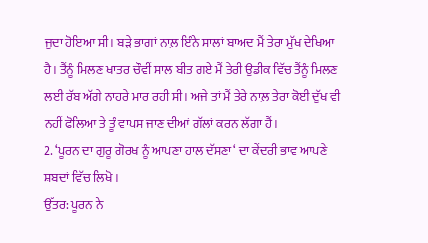ਜੁਦਾ ਹੋਇਆ ਸੀ। ਬੜੇ ਭਾਗਾਂ ਨਾਲ਼ ਇੰਨੇ ਸਾਲਾਂ ਬਾਅਦ ਮੈਂ ਤੇਰਾ ਮੁੱਖ ਦੇਖਿਆ ਹੈ। ਤੈਂਨੂੰ ਮਿਲਣ ਖਾਤਰ ਚੌਵੀਂ ਸਾਲ ਬੀਤ ਗਏ ਮੈਂ ਤੇਰੀ ਉਡੀਕ ਵਿੱਚ ਤੈਂਨੂੰ ਮਿਲਣ ਲਈ ਰੱਬ ਅੱਗੇ ਨਾਹਰੇ ਮਾਰ ਰਹੀ ਸੀ। ਅਜੇ ਤਾਂ ਮੈਂ ਤੇਰੇ ਨਾਲ਼ ਤੇਰਾ ਕੋਈ ਦੁੱਖ ਵੀ ਨਹੀਂ ਫੋਲਿਆ ਤੇ ਤੂੰ ਵਾਪਸ ਜਾਣ ਦੀਆਂ ਗੱਲਾਂ ਕਰਨ ਲੱਗਾ ਹੈਂ।
2. ‘ਪੂਰਨ ਦਾ ਗੁਰੂ ਗੋਰਖ ਨੂੰ ਆਪਣਾ ਹਾਲ ਦੱਸਣਾ‘ ਦਾ ਕੇਂਦਰੀ ਭਾਵ ਆਪਣੇ ਸ਼ਬਦਾਂ ਵਿੱਚ ਲਿਖੋ।
ਉੱਤਰ: ਪੂਰਨ ਨੇ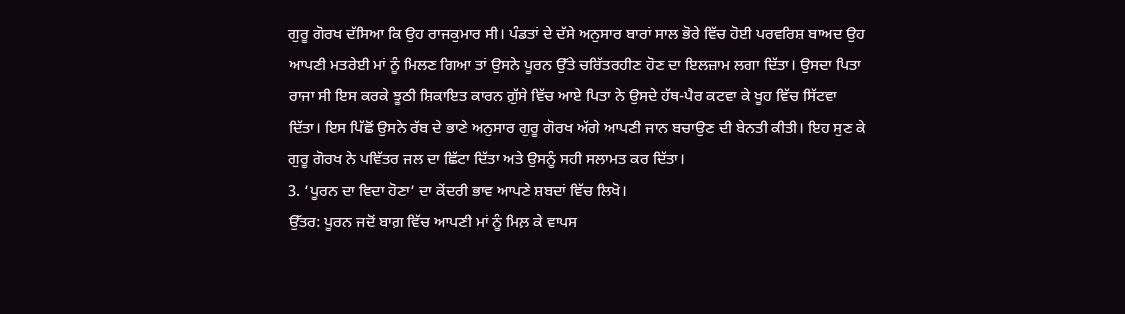ਗੁਰੂ ਗੋਰਖ ਦੱਸਿਆ ਕਿ ਉਹ ਰਾਜਕੁਮਾਰ ਸੀ। ਪੰਡਤਾਂ ਦੇ ਦੱਸੇ ਅਨੁਸਾਰ ਬਾਰਾਂ ਸਾਲ ਭੋਰੇ ਵਿੱਚ ਹੋਈ ਪਰਵਰਿਸ਼ ਬਾਅਦ ਉਹ ਆਪਣੀ ਮਤਰੇਈ ਮਾਂ ਨੂੰ ਮਿਲਣ ਗਿਆ ਤਾਂ ਉਸਨੇ ਪੂਰਨ ਉੱਤੇ ਚਰਿੱਤਰਹੀਣ ਹੋਣ ਦਾ ਇਲਜ਼ਾਮ ਲਗਾ ਦਿੱਤਾ। ਉਸਦਾ ਪਿਤਾ ਰਾਜਾ ਸੀ ਇਸ ਕਰਕੇ ਝੂਠੀ ਸ਼ਿਕਾਇਤ ਕਾਰਨ ਗ਼ੁੱਸੇ ਵਿੱਚ ਆਏ ਪਿਤਾ ਨੇ ਉਸਦੇ ਹੱਥ-ਪੈਰ ਕਟਵਾ ਕੇ ਖੂਹ ਵਿੱਚ ਸਿੱਟਵਾ ਦਿੱਤਾ। ਇਸ ਪਿੱਛੋਂ ਉਸਨੇ ਰੱਬ ਦੇ ਭਾਣੇ ਅਨੁਸਾਰ ਗੁਰੂ ਗੋਰਖ ਅੱਗੇ ਆਪਣੀ ਜਾਨ ਬਚਾਉਣ ਦੀ ਬੇਨਤੀ ਕੀਤੀ। ਇਹ ਸੁਣ ਕੇ ਗੁਰੂ ਗੋਰਖ ਨੇ ਪਵਿੱਤਰ ਜਲ ਦਾ ਛਿੱਟਾ ਦਿੱਤਾ ਅਤੇ ਉਸਨੂੰ ਸਹੀ ਸਲਾਮਤ ਕਰ ਦਿੱਤਾ।
3. ‘ਪੂਰਨ ਦਾ ਵਿਦਾ ਹੋਣਾ‘ ਦਾ ਕੇਂਦਰੀ ਭਾਵ ਆਪਣੇ ਸ਼ਬਦਾਂ ਵਿੱਚ ਲਿਖੋ।
ਉੱਤਰ: ਪੂਰਨ ਜਦੋਂ ਬਾਗ਼ ਵਿੱਚ ਆਪਣੀ ਮਾਂ ਨੂੰ ਮਿਲ਼ ਕੇ ਵਾਪਸ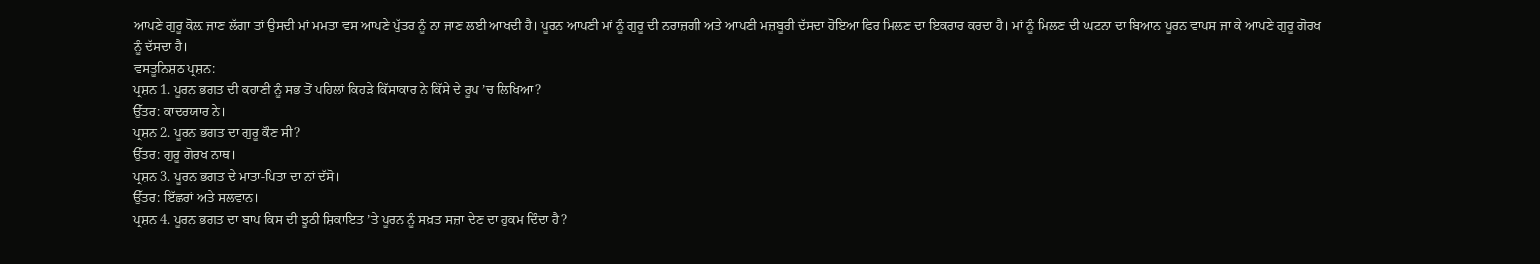ਆਪਣੇ ਗੁਰੂ ਕੋਲ਼ ਜਾਣ ਲੱਗਾ ਤਾਂ ਉਸਦੀ ਮਾਂ ਮਮਤਾ ਵਸ ਆਪਣੇ ਪੁੱਤਰ ਨੂੰ ਨਾ ਜਾਣ ਲਈ ਆਖਦੀ ਹੈ। ਪੂਰਨ ਆਪਣੀ ਮਾਂ ਨੂੰ ਗੁਰੂ ਦੀ ਨਰਾਜ਼ਗੀ ਅਤੇ ਆਪਣੀ ਮਜ਼ਬੂਰੀ ਦੱਸਦਾ ਹੋਇਆ ਫਿਰ ਮਿਲਣ ਦਾ ਇਕਰਾਰ ਕਰਦਾ ਹੈ। ਮਾਂ ਨੂੰ ਮਿਲਣ ਦੀ ਘਟਨਾ ਦਾ ਬਿਆਨ ਪੂਰਨ ਵਾਪਸ ਜਾ ਕੇ ਆਪਣੇ ਗੁਰੂ ਗੋਰਖ ਨੂੰ ਦੱਸਦਾ ਹੈ।
ਵਸਤੂਨਿਸ਼ਠ ਪ੍ਰਸ਼ਨ:
ਪ੍ਰਸ਼ਨ 1. ਪੂਰਨ ਭਗਤ ਦੀ ਕਹਾਣੀ ਨੂੰ ਸਭ ਤੋਂ ਪਹਿਲਾਂ ਕਿਹੜੇ ਕਿੱਸਾਕਾਰ ਨੇ ਕਿੱਸੇ ਦੇ ਰੂਪ ’ਚ ਲਿਖਿਆ?
ਉੱਤਰ: ਕਾਦਰਯਾਰ ਨੇ।
ਪ੍ਰਸ਼ਨ 2. ਪੂਰਨ ਭਗਤ ਦਾ ਗੁਰੂ ਕੌਣ ਸੀ?
ਉੱਤਰ: ਗੁਰੂ ਗੋਰਖ ਨਾਥ।
ਪ੍ਰਸ਼ਨ 3. ਪੂਰਨ ਭਗਤ ਦੇ ਮਾਤਾ-ਪਿਤਾ ਦਾ ਨਾਂ ਦੱਸੋ।
ਉੱਤਰ: ਇੱਛਰਾਂ ਅਤੇ ਸਲਵਾਨ।
ਪ੍ਰਸ਼ਨ 4. ਪੂਰਨ ਭਗਤ ਦਾ ਬਾਪ ਕਿਸ ਦੀ ਝੂਠੀ ਸ਼ਿਕਾਇਤ ’ਤੇ ਪੂਰਨ ਨੂੰ ਸਖ਼ਤ ਸਜ਼ਾ ਦੇਣ ਦਾ ਹੁਕਮ ਦਿੰਦਾ ਹੈ?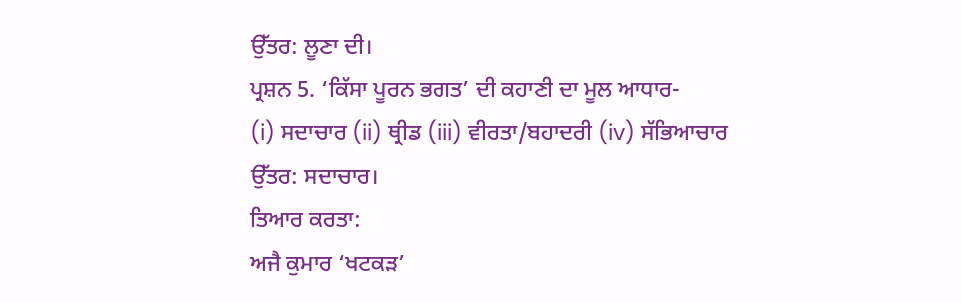ਉੱਤਰ: ਲੂਣਾ ਦੀ।
ਪ੍ਰਸ਼ਨ 5. ‘ਕਿੱਸਾ ਪੂਰਨ ਭਗਤ’ ਦੀ ਕਹਾਣੀ ਦਾ ਮੂਲ ਆਧਾਰ-
(i) ਸਦਾਚਾਰ (ii) ਥ੍ਰੀਡ (iii) ਵੀਰਤਾ/ਬਹਾਦਰੀ (iv) ਸੱਭਿਆਚਾਰ
ਉੱਤਰ: ਸਦਾਚਾਰ।
ਤਿਆਰ ਕਰਤਾ:
ਅਜੈ ਕੁਮਾਰ ‘ਖਟਕੜ’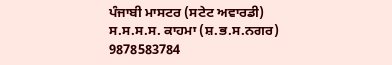ਪੰਜਾਬੀ ਮਾਸਟਰ (ਸਟੇਟ ਅਵਾਰਡੀ) ਸ.ਸ.ਸ.ਸ. ਕਾਹਮਾ (ਸ਼.ਭ.ਸ.ਨਗਰ) 9878583784